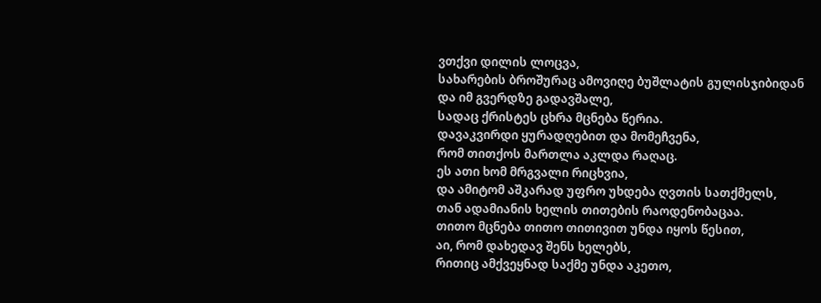ვთქვი დილის ლოცვა,
სახარების ბროშურაც ამოვიღე ბუშლატის გულისჯიბიდან
და იმ გვერდზე გადავშალე,
სადაც ქრისტეს ცხრა მცნება წერია.
დავაკვირდი ყურადღებით და მომეჩვენა,
რომ თითქოს მართლა აკლდა რაღაც.
ეს ათი ხომ მრგვალი რიცხვია,
და ამიტომ აშკარად უფრო უხდება ღვთის სათქმელს,
თან ადამიანის ხელის თითების რაოდენობაცაა.
თითო მცნება თითო თითივით უნდა იყოს წესით,
აი, რომ დახედავ შენს ხელებს,
რითიც ამქვეყნად საქმე უნდა აკეთო,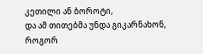კეთილი ან ბოროტი,
და ამ თითებმა უნდა გიკარნახონ, როგორ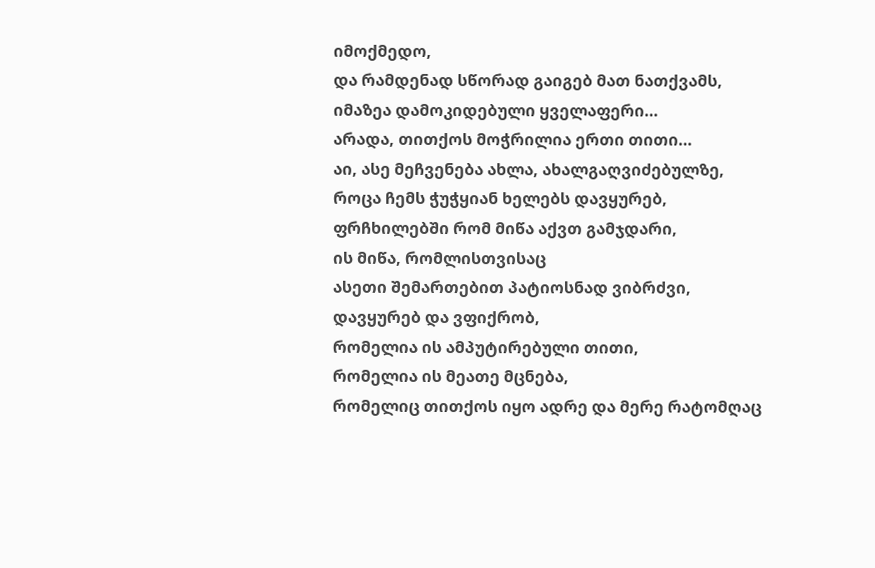იმოქმედო,
და რამდენად სწორად გაიგებ მათ ნათქვამს,
იმაზეა დამოკიდებული ყველაფერი…
არადა, თითქოს მოჭრილია ერთი თითი…
აი, ასე მეჩვენება ახლა, ახალგაღვიძებულზე,
როცა ჩემს ჭუჭყიან ხელებს დავყურებ,
ფრჩხილებში რომ მიწა აქვთ გამჯდარი,
ის მიწა, რომლისთვისაც
ასეთი შემართებით პატიოსნად ვიბრძვი,
დავყურებ და ვფიქრობ,
რომელია ის ამპუტირებული თითი,
რომელია ის მეათე მცნება,
რომელიც თითქოს იყო ადრე და მერე რატომღაც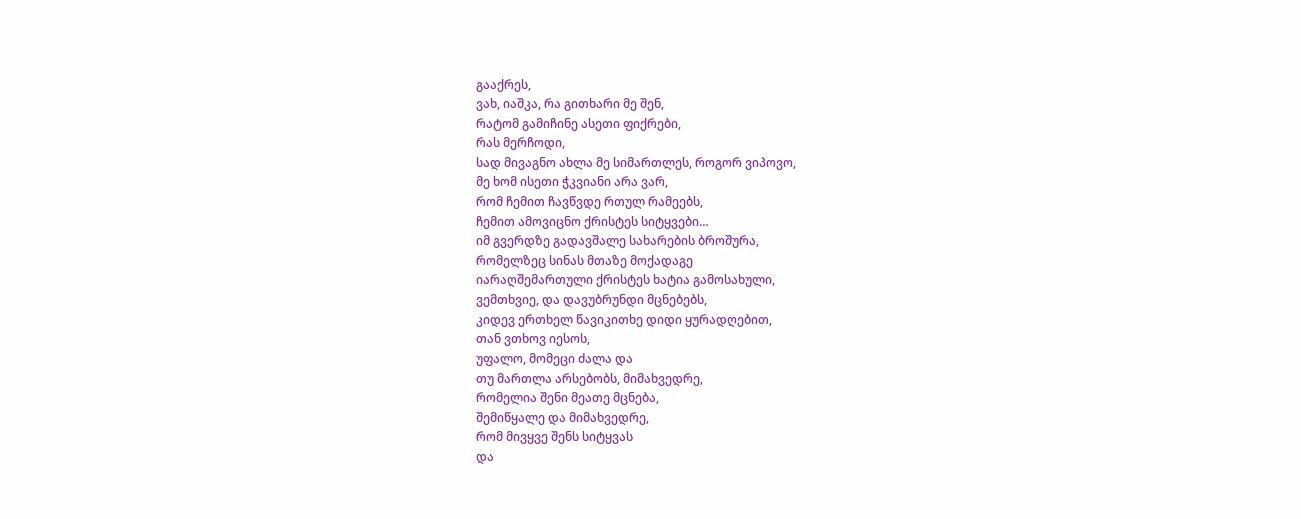გააქრეს,
ვახ, იაშკა, რა გითხარი მე შენ,
რატომ გამიჩინე ასეთი ფიქრები,
რას მერჩოდი,
სად მივაგნო ახლა მე სიმართლეს, როგორ ვიპოვო,
მე ხომ ისეთი ჭკვიანი არა ვარ,
რომ ჩემით ჩავწვდე რთულ რამეებს,
ჩემით ამოვიცნო ქრისტეს სიტყვები…
იმ გვერდზე გადავშალე სახარების ბროშურა,
რომელზეც სინას მთაზე მოქადაგე
იარაღშემართული ქრისტეს ხატია გამოსახული,
ვემთხვიე, და დავუბრუნდი მცნებებს,
კიდევ ერთხელ წავიკითხე დიდი ყურადღებით,
თან ვთხოვ იესოს,
უფალო, მომეცი ძალა და
თუ მართლა არსებობს, მიმახვედრე,
რომელია შენი მეათე მცნება,
შემიწყალე და მიმახვედრე,
რომ მივყვე შენს სიტყვას
და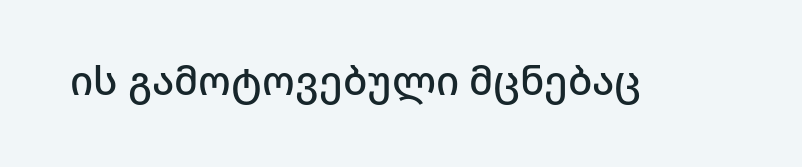ის გამოტოვებული მცნებაც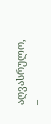აღვასრულო, –